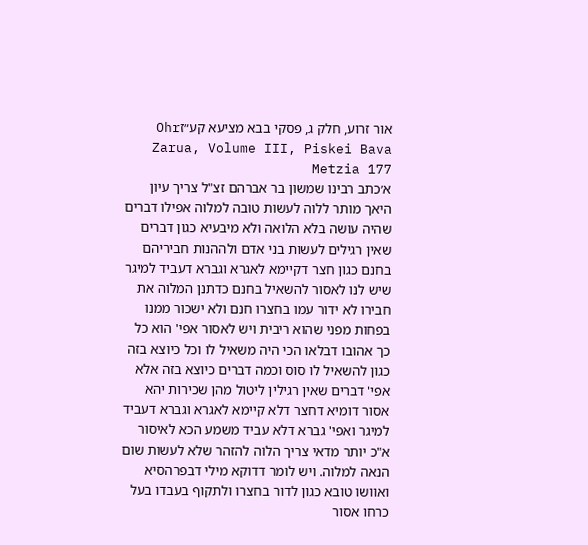אור זרוע, חלק ג, פסקי בבא מציעא קע״זOhr Zarua, Volume III, Piskei Bava Metzia 177
א׳כתב רבינו שמשון בר אברהם זצ"ל צריך עיון היאך מותר ללוה לעשות טובה למלוה אפילו דברים שהיה עושה בלא הלואה ולא מיבעיא כגון דברים שאין רגילים לעשות בני אדם ולההנות חביריהם בחנם כגון חצר דקיימא לאגרא וגברא דעביד למיגר שיש לנו לאסור להשאיל בחנם כדתנן המלוה את חבירו לא ידור עמו בחצרו חנם ולא ישכור ממנו בפחות מפני שהוא ריבית ויש לאסור אפי' הוא כל כך אהובו דבלאו הכי היה משאיל לו וכל כיוצא בזה כגון להשאיל לו סוס וכמה דברים כיוצא בזה אלא אפי' דברים שאין רגילין ליטול מהן שכירות יהא אסור דומיא דחצר דלא קיימא לאגרא וגברא דעביד למיגר ואפי' גברא דלא עביד משמע הכא לאיסור א"כ יותר מדאי צריך הלוה להזהר שלא לעשות שום הנאה למלוה. ויש לומר דדוקא מילי דבפרהסיא ואוושו טובא כגון לדור בחצרו ולתקוף בעבדו בעל כרחו אסור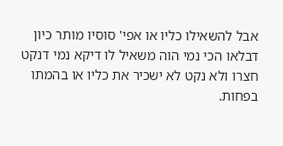אבל להשאילו כליו או אפי' סוסיו מותר כיון דבלאו הכי נמי הוה משאיל לו דיקא נמי דנקט חצרו ולא נקט לא ישכיר את כליו או בהמתו בפחות.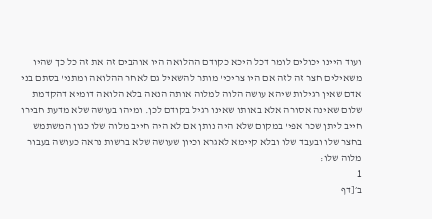ועוד היינו יכולים לומר דכל היכא כקודם ההלואה היו אוהבים זה את זה כל כך שהיו משאילים חצר זה לזה אם היו צריכי' מותר להשאיל גם לאחר ההלואה ומתני' בסתם בני אדם שאין רגילות שיהא עושה הלוה למלוה אותה הנאה בלא הלואה דומיא דהקדמת שלום שאינה אסורה אלא באותו שאינו רגיל בקודם לכן. ומיהו בעושה שלא מדעת חבירו חייב ליתן שכר אפי' במקום שלא היה נותן אם לא היה חייב מלוה שלו כגון המשתמש בחצר שלו ובעבד שלו ובלא קיימא לאגרא וכיון שעושה שלא ברשות נראה כעושה בעבור מלוה שלו:
1
ב׳[דף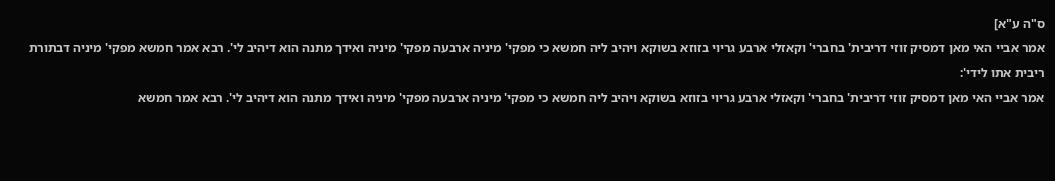ס"ה ע"א]
אמר אביי האי מאן דמסיק זוזי דריבית' בחברי' וקאזלי ארבע גריוי בזוזא בשוקא ויהיב ליה חמשא כי מפקי' מיניה ארבעה מפקי' מיניה ואידך מתנה הוא דיהיב לי'. רבא אמר חמשא מפקי' מיניה דבתורת ריבית אתו לידי':
אמר אביי האי מאן דמסיק זוזי דריבית' בחברי' וקאזלי ארבע גריוי בזוזא בשוקא ויהיב ליה חמשא כי מפקי' מיניה ארבעה מפקי' מיניה ואידך מתנה הוא דיהיב לי'. רבא אמר חמשא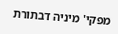מפקי' מיניה דבתורת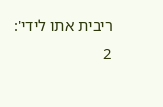ריבית אתו לידי':
2